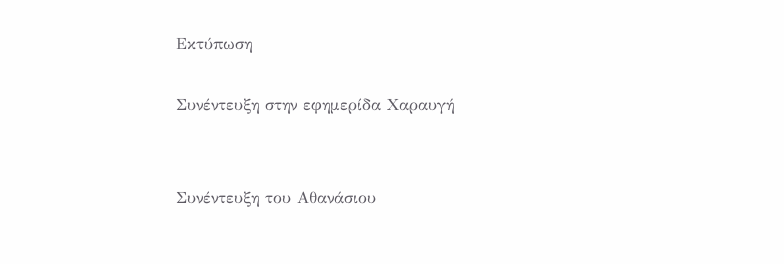Εκτύπωση

Συνέντευξη στην εφημερίδα Χαραυγή


Συνέντευξη του Αθανάσιου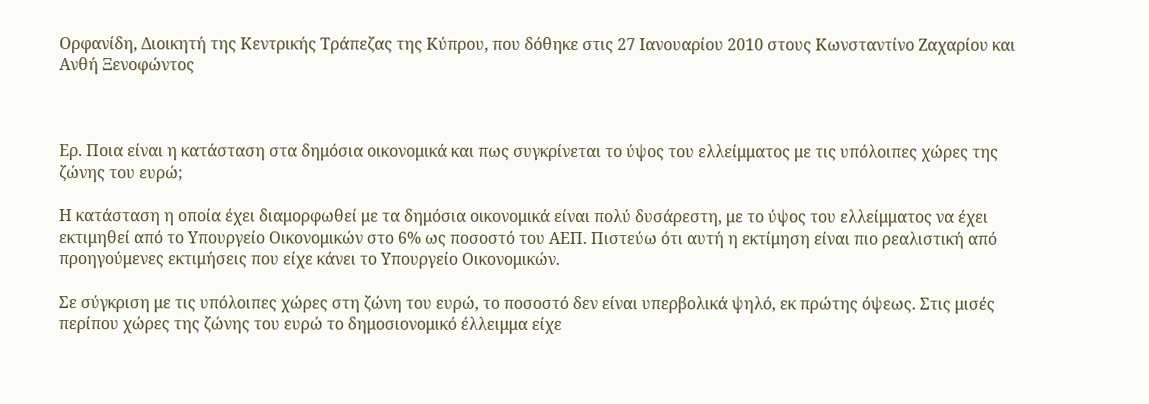Ορφανίδη, Διοικητή της Κεντρικής Τράπεζας της Κύπρου, που δόθηκε στις 27 Ιανουαρίου 2010 στους Κωνσταντίνο Ζαχαρίου και Ανθή Ξενοφώντος



Ερ. Ποια είναι η κατάσταση στα δημόσια οικονομικά και πως συγκρίνεται το ύψος του ελλείμματος με τις υπόλοιπες χώρες της ζώνης του ευρώ;

Η κατάσταση η οποία έχει διαμορφωθεί με τα δημόσια οικονομικά είναι πολύ δυσάρεστη, με το ύψος του ελλείμματος να έχει εκτιμηθεί από το Υπουργείο Οικονομικών στο 6% ως ποσοστό του ΑΕΠ. Πιστεύω ότι αυτή η εκτίμηση είναι πιο ρεαλιστική από προηγούμενες εκτιμήσεις που είχε κάνει το Υπουργείο Οικονομικών.

Σε σύγκριση με τις υπόλοιπες χώρες στη ζώνη του ευρώ, το ποσοστό δεν είναι υπερβολικά ψηλό, εκ πρώτης όψεως. Στις μισές περίπου χώρες της ζώνης του ευρώ το δημοσιονομικό έλλειμμα είχε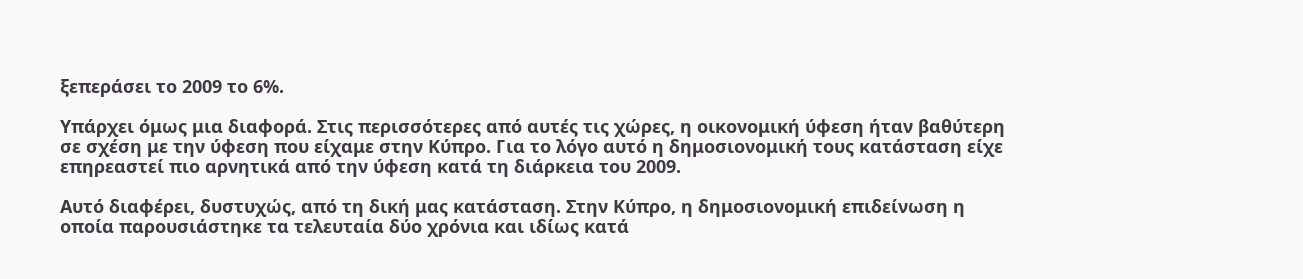ξεπεράσει το 2009 το 6%.

Υπάρχει όμως μια διαφορά. Στις περισσότερες από αυτές τις χώρες, η οικονομική ύφεση ήταν βαθύτερη σε σχέση με την ύφεση που είχαμε στην Κύπρο. Για το λόγο αυτό η δημοσιονομική τους κατάσταση είχε επηρεαστεί πιο αρνητικά από την ύφεση κατά τη διάρκεια του 2009.

Αυτό διαφέρει, δυστυχώς, από τη δική μας κατάσταση. Στην Κύπρο, η δημοσιονομική επιδείνωση η οποία παρουσιάστηκε τα τελευταία δύο χρόνια και ιδίως κατά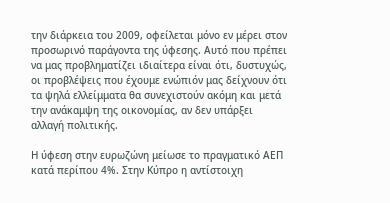την διάρκεια του 2009, οφείλεται μόνο εν μέρει στον προσωρινό παράγοντα της ύφεσης. Αυτό που πρέπει να μας προβληματίζει ιδιαίτερα είναι ότι, δυστυχώς, οι προβλέψεις που έχουμε ενώπιόν μας δείχνουν ότι τα ψηλά ελλείμματα θα συνεχιστούν ακόμη και μετά την ανάκαμψη της οικονομίας, αν δεν υπάρξει αλλαγή πολιτικής.

Η ύφεση στην ευρωζώνη μείωσε το πραγματικό ΑΕΠ κατά περίπου 4%. Στην Κύπρο η αντίστοιχη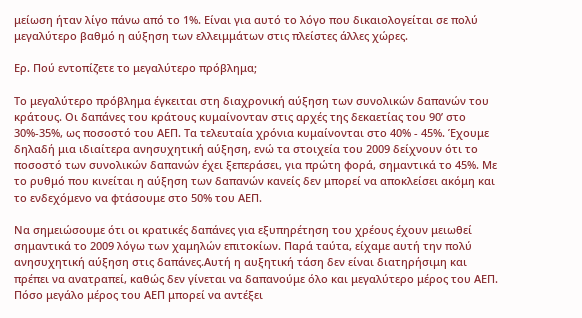μείωση ήταν λίγο πάνω από το 1%. Είναι για αυτό το λόγο που δικαιολογείται σε πολύ μεγαλύτερο βαθμό η αύξηση των ελλειμμάτων στις πλείστες άλλες χώρες.

Ερ. Πού εντοπίζετε το μεγαλύτερο πρόβλημα;

Το μεγαλύτερο πρόβλημα έγκειται στη διαχρονική αύξηση των συνολικών δαπανών του κράτους. Οι δαπάνες του κράτους κυμαίνονταν στις αρχές της δεκαετίας του 90’ στο 30%-35%, ως ποσοστό του ΑΕΠ. Τα τελευταία χρόνια κυμαίνονται στο 40% - 45%. Έχουμε δηλαδή μια ιδιαίτερα ανησυχητική αύξηση, ενώ τα στοιχεία του 2009 δείχνουν ότι το ποσοστό των συνολικών δαπανών έχει ξεπεράσει, για πρώτη φορά, σημαντικά το 45%. Με το ρυθμό που κινείται η αύξηση των δαπανών κανείς δεν μπορεί να αποκλείσει ακόμη και το ενδεχόμενο να φτάσουμε στο 50% του ΑΕΠ.

Να σημειώσουμε ότι οι κρατικές δαπάνες για εξυπηρέτηση του χρέους έχουν μειωθεί σημαντικά το 2009 λόγω των χαμηλών επιτοκίων. Παρά ταύτα, είχαμε αυτή την πολύ ανησυχητική αύξηση στις δαπάνες.Αυτή η αυξητική τάση δεν είναι διατηρήσιμη και πρέπει να ανατραπεί, καθώς δεν γίνεται να δαπανούμε όλο και μεγαλύτερο μέρος του ΑΕΠ.  Πόσο μεγάλο μέρος του ΑΕΠ μπορεί να αντέξει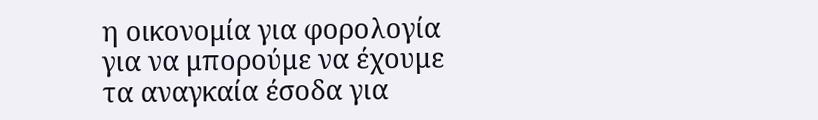η οικονομία για φορολογία για να μπορούμε να έχουμε τα αναγκαία έσοδα για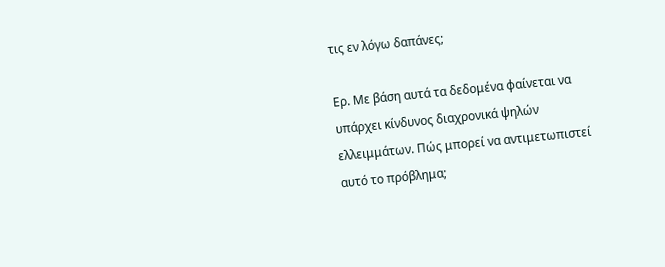τις εν λόγω δαπάνες;

Ερ. Με βάση αυτά τα δεδομένα φαίνεται να υπάρχει κίνδυνος διαχρονικά ψηλών ελλειμμάτων. Πώς μπορεί να αντιμετωπιστεί αυτό το πρόβλημα;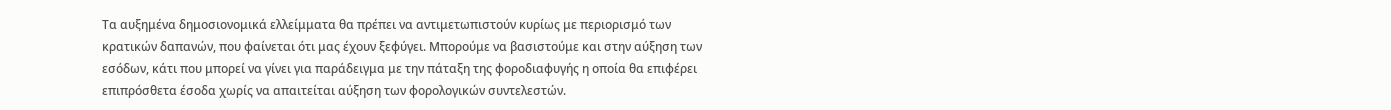Τα αυξημένα δημοσιονομικά ελλείμματα θα πρέπει να αντιμετωπιστούν κυρίως με περιορισμό των κρατικών δαπανών, που φαίνεται ότι μας έχουν ξεφύγει. Μπορούμε να βασιστούμε και στην αύξηση των εσόδων, κάτι που μπορεί να γίνει για παράδειγμα με την πάταξη της φοροδιαφυγής η οποία θα επιφέρει επιπρόσθετα έσοδα χωρίς να απαιτείται αύξηση των φορολογικών συντελεστών.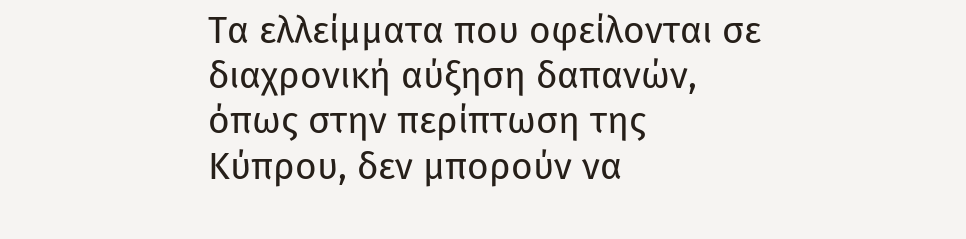Τα ελλείμματα που οφείλονται σε διαχρονική αύξηση δαπανών, όπως στην περίπτωση της Κύπρου, δεν μπορούν να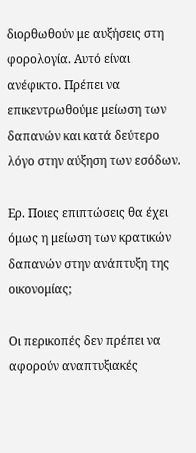διορθωθούν με αυξήσεις στη φορολογία. Αυτό είναι ανέφικτο. Πρέπει να επικεντρωθούμε μείωση των δαπανών και κατά δεύτερο λόγο στην αύξηση των εσόδων.

Ερ. Ποιες επιπτώσεις θα έχει όμως η μείωση των κρατικών δαπανών στην ανάπτυξη της οικονομίας;

Οι περικοπές δεν πρέπει να αφορούν αναπτυξιακές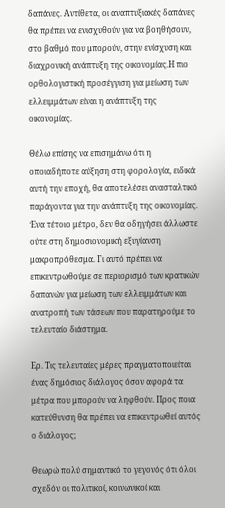δαπάνες. Αντίθετα, οι αναπτυξιακές δαπάνες θα πρέπει να ενισχυθούν για να βοηθήσουν, στο βαθμό που μπορούν, στην ενίσχυση και διαχρονική ανάπτυξη της οικονομίας.Η πιο ορθολογιστική προσέγγιση για μείωση των ελλειμμάτων είναι η ανάπτυξη της οικονομίας.

Θέλω επίσης να επισημάνω ότι η οποιαδήποτε αύξηση στη φορολογία, ειδικά αυτή την εποχή, θα αποτελέσει ανασταλτικό παράγοντα για την ανάπτυξη της οικονομίας. Ένα τέτοιο μέτρο, δεν θα οδηγήσει άλλωστε ούτε στη δημοσιονομική εξυγίανση μακροπρόθεσμα. Γι αυτό πρέπει να επικεντρωθούμε σε περιορισμό των κρατικών δαπανών για μείωση των ελλειμμάτων και ανατροπή των τάσεων που παρατηρούμε το τελευταίο διάστημα.

Ερ. Τις τελευταίες μέρες πραγματοποιείται ένας δημόσιος διάλογος όσον αφορά τα μέτρα που μπορούν να ληφθούν. Προς ποια κατεύθυνση θα πρέπει να επικεντρωθεί αυτός ο διάλογος;

Θεωρώ πολύ σημαντικό το γεγονός ότι όλοι σχεδόν οι πολιτικοί, κοινωνικοί και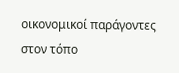οικονομικοί παράγοντες στον τόπο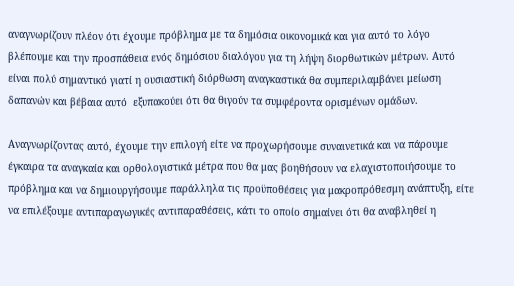αναγνωρίζουν πλέον ότι έχουμε πρόβλημα με τα δημόσια οικονομικά και για αυτό το λόγο βλέπουμε και την προσπάθεια ενός δημόσιου διαλόγου για τη λήψη διορθωτικών μέτρων. Αυτό είναι πολύ σημαντικό γιατί η ουσιαστική διόρθωση αναγκαστικά θα συμπεριλαμβάνει μείωση δαπανών και βέβαια αυτό  εξυπακούει ότι θα θιγούν τα συμφέροντα ορισμένων ομάδων.

Αναγνωρίζοντας αυτό, έχουμε την επιλογή είτε να προχωρήσουμε συναινετικά και να πάρουμε έγκαιρα τα αναγκαία και ορθολογιστικά μέτρα που θα μας βοηθήσουν να ελαχιστοποιήσουμε το πρόβλημα και να δημιουργήσουμε παράλληλα τις προϋποθέσεις για μακροπρόθεσμη ανάπτυξη, είτε να επιλέξουμε αντιπαραγωγικές αντιπαραθέσεις, κάτι το οποίο σημαίνει ότι θα αναβληθεί η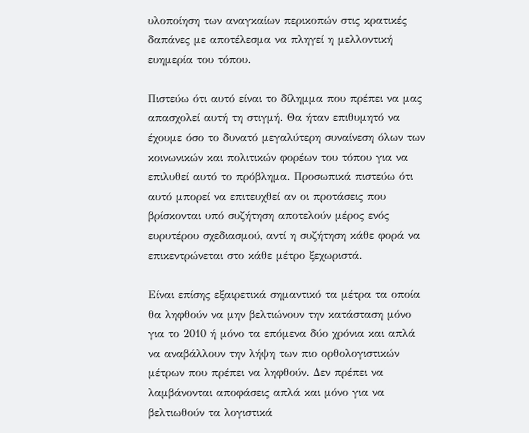υλοποίηση των αναγκαίων περικοπών στις κρατικές δαπάνες με αποτέλεσμα να πληγεί η μελλοντική ευημερία του τόπου.

Πιστεύω ότι αυτό είναι το δίλημμα που πρέπει να μας απασχολεί αυτή τη στιγμή. Θα ήταν επιθυμητό να έχουμε όσο το δυνατό μεγαλύτερη συναίνεση όλων των κοινωνικών και πολιτικών φορέων του τόπου για να επιλυθεί αυτό το πρόβλημα. Προσωπικά πιστεύω ότι αυτό μπορεί να επιτευχθεί αν οι προτάσεις που βρίσκονται υπό συζήτηση αποτελούν μέρος ενός ευρυτέρου σχεδιασμού, αντί η συζήτηση κάθε φορά να επικεντρώνεται στο κάθε μέτρο ξεχωριστά.

Είναι επίσης εξαιρετικά σημαντικό τα μέτρα τα οποία θα ληφθούν να μην βελτιώνουν την κατάσταση μόνο για το 2010 ή μόνο τα επόμενα δύο χρόνια και απλά να αναβάλλουν την λήψη των πιο ορθολογιστικών μέτρων που πρέπει να ληφθούν. Δεν πρέπει να λαμβάνονται αποφάσεις απλά και μόνο για να βελτιωθούν τα λογιστικά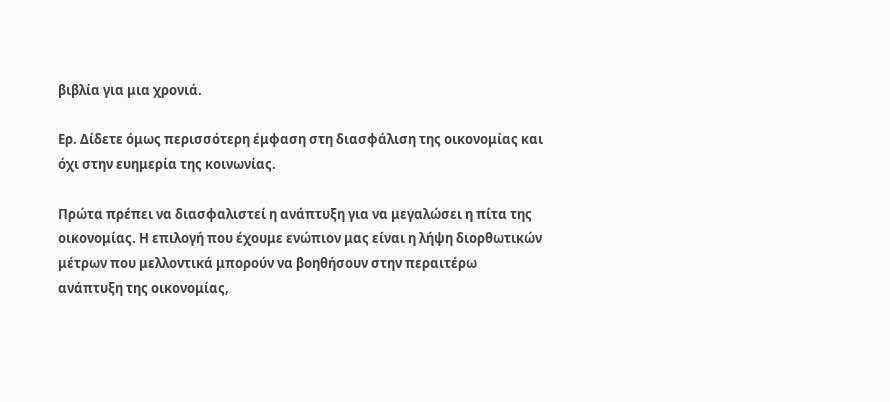βιβλία για μια χρονιά.

Ερ. Δίδετε όμως περισσότερη έμφαση στη διασφάλιση της οικονομίας και όχι στην ευημερία της κοινωνίας.

Πρώτα πρέπει να διασφαλιστεί η ανάπτυξη για να μεγαλώσει η πίτα της οικονομίας. Η επιλογή που έχουμε ενώπιον μας είναι η λήψη διορθωτικών μέτρων που μελλοντικά μπορούν να βοηθήσουν στην περαιτέρω ανάπτυξη της οικονομίας,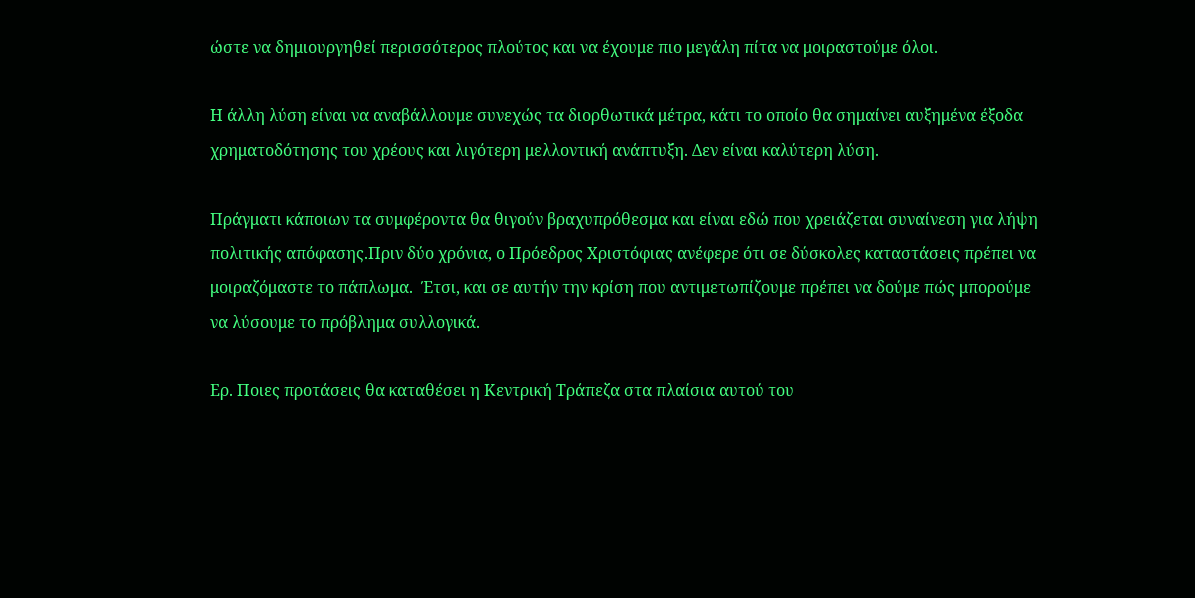ώστε να δημιουργηθεί περισσότερος πλούτος και να έχουμε πιο μεγάλη πίτα να μοιραστούμε όλοι.

Η άλλη λύση είναι να αναβάλλουμε συνεχώς τα διορθωτικά μέτρα, κάτι το οποίο θα σημαίνει αυξημένα έξοδα χρηματοδότησης του χρέους και λιγότερη μελλοντική ανάπτυξη. Δεν είναι καλύτερη λύση.

Πράγματι κάποιων τα συμφέροντα θα θιγούν βραχυπρόθεσμα και είναι εδώ που χρειάζεται συναίνεση για λήψη πολιτικής απόφασης.Πριν δύο χρόνια, ο Πρόεδρος Χριστόφιας ανέφερε ότι σε δύσκολες καταστάσεις πρέπει να μοιραζόμαστε το πάπλωμα.  Έτσι, και σε αυτήν την κρίση που αντιμετωπίζουμε πρέπει να δούμε πώς μπορούμε να λύσουμε το πρόβλημα συλλογικά.

Ερ. Ποιες προτάσεις θα καταθέσει η Κεντρική Τράπεζα στα πλαίσια αυτού του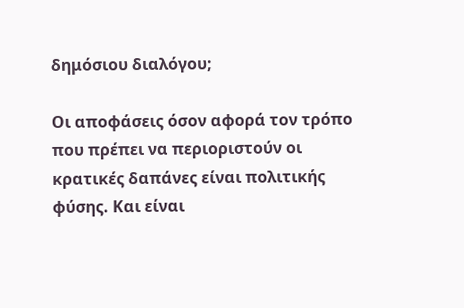δημόσιου διαλόγου;

Οι αποφάσεις όσον αφορά τον τρόπο που πρέπει να περιοριστούν οι κρατικές δαπάνες είναι πολιτικής φύσης. Και είναι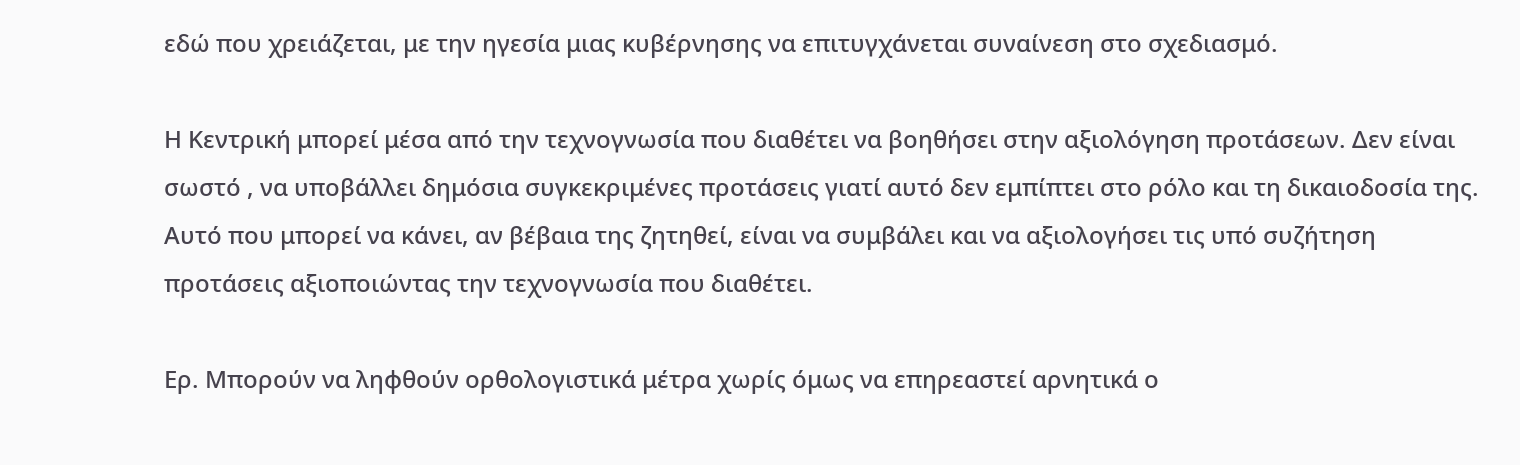εδώ που χρειάζεται, με την ηγεσία μιας κυβέρνησης να επιτυγχάνεται συναίνεση στο σχεδιασμό.

Η Κεντρική μπορεί μέσα από την τεχνογνωσία που διαθέτει να βοηθήσει στην αξιολόγηση προτάσεων. Δεν είναι σωστό , να υποβάλλει δημόσια συγκεκριμένες προτάσεις γιατί αυτό δεν εμπίπτει στο ρόλο και τη δικαιοδοσία της. Αυτό που μπορεί να κάνει, αν βέβαια της ζητηθεί, είναι να συμβάλει και να αξιολογήσει τις υπό συζήτηση προτάσεις αξιοποιώντας την τεχνογνωσία που διαθέτει.

Ερ. Μπορούν να ληφθούν ορθολογιστικά μέτρα χωρίς όμως να επηρεαστεί αρνητικά ο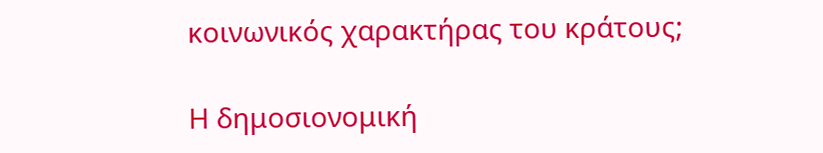κοινωνικός χαρακτήρας του κράτους;

Η δημοσιονομική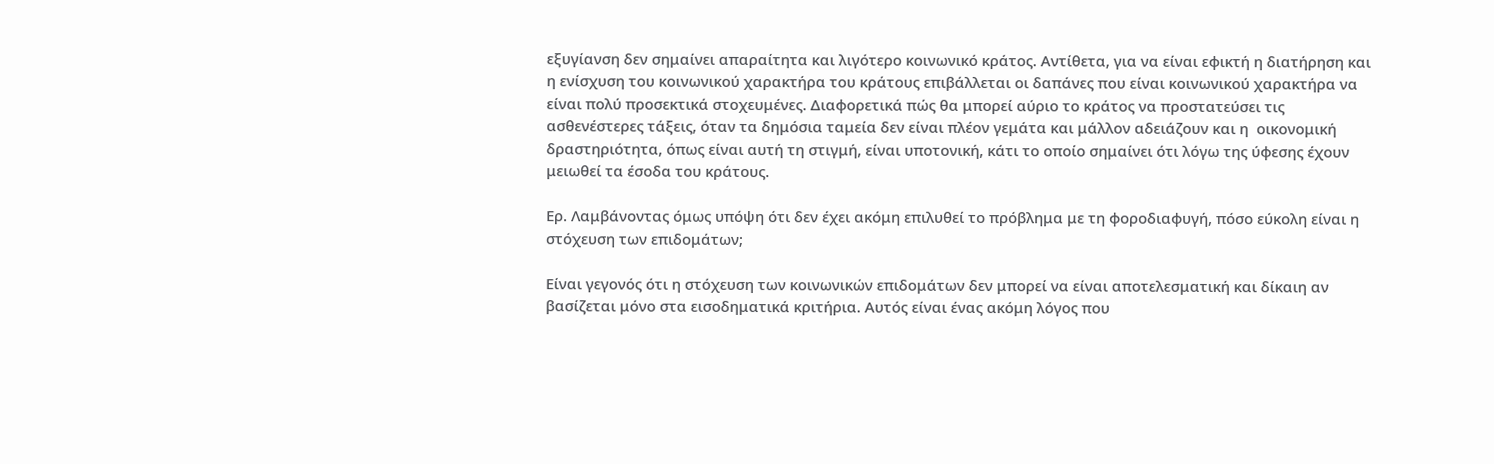εξυγίανση δεν σημαίνει απαραίτητα και λιγότερο κοινωνικό κράτος. Αντίθετα, για να είναι εφικτή η διατήρηση και η ενίσχυση του κοινωνικού χαρακτήρα του κράτους επιβάλλεται οι δαπάνες που είναι κοινωνικού χαρακτήρα να είναι πολύ προσεκτικά στοχευμένες. Διαφορετικά πώς θα μπορεί αύριο το κράτος να προστατεύσει τις ασθενέστερες τάξεις, όταν τα δημόσια ταμεία δεν είναι πλέον γεμάτα και μάλλον αδειάζουν και η  οικονομική δραστηριότητα, όπως είναι αυτή τη στιγμή, είναι υποτονική, κάτι το οποίο σημαίνει ότι λόγω της ύφεσης έχουν μειωθεί τα έσοδα του κράτους.

Ερ. Λαμβάνοντας όμως υπόψη ότι δεν έχει ακόμη επιλυθεί το πρόβλημα με τη φοροδιαφυγή, πόσο εύκολη είναι η στόχευση των επιδομάτων;

Είναι γεγονός ότι η στόχευση των κοινωνικών επιδομάτων δεν μπορεί να είναι αποτελεσματική και δίκαιη αν βασίζεται μόνο στα εισοδηματικά κριτήρια. Αυτός είναι ένας ακόμη λόγος που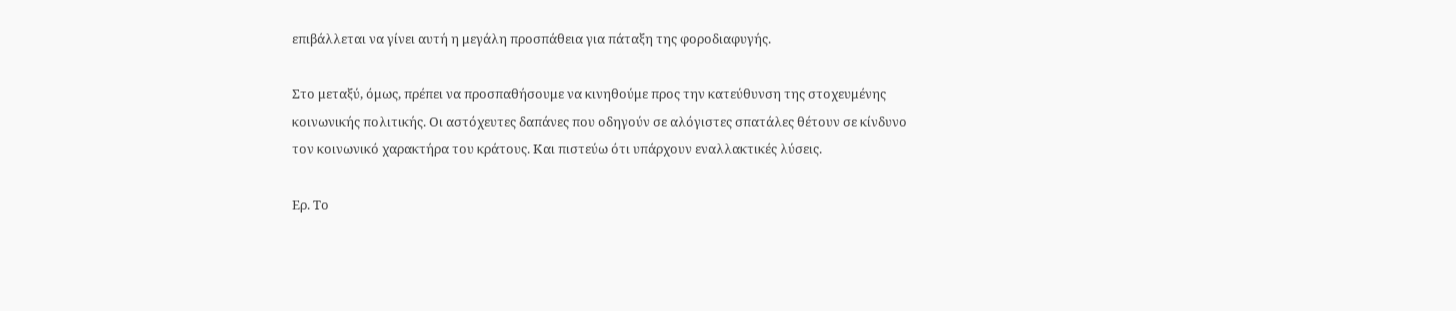επιβάλλεται να γίνει αυτή η μεγάλη προσπάθεια για πάταξη της φοροδιαφυγής.

Στο μεταξύ, όμως, πρέπει να προσπαθήσουμε να κινηθούμε προς την κατεύθυνση της στοχευμένης κοινωνικής πολιτικής. Οι αστόχευτες δαπάνες που οδηγούν σε αλόγιστες σπατάλες θέτουν σε κίνδυνο τον κοινωνικό χαρακτήρα του κράτους. Και πιστεύω ότι υπάρχουν εναλλακτικές λύσεις.

Ερ. Το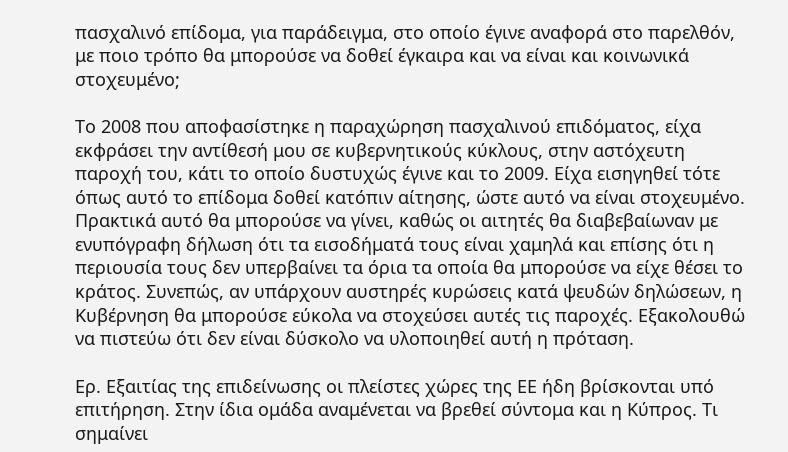πασχαλινό επίδομα, για παράδειγμα, στο οποίο έγινε αναφορά στο παρελθόν, με ποιο τρόπο θα μπορούσε να δοθεί έγκαιρα και να είναι και κοινωνικά στοχευμένο;

Το 2008 που αποφασίστηκε η παραχώρηση πασχαλινού επιδόματος, είχα  εκφράσει την αντίθεσή μου σε κυβερνητικούς κύκλους, στην αστόχευτη παροχή του, κάτι το οποίο δυστυχώς έγινε και το 2009. Είχα εισηγηθεί τότε όπως αυτό το επίδομα δοθεί κατόπιν αίτησης, ώστε αυτό να είναι στοχευμένο. Πρακτικά αυτό θα μπορούσε να γίνει, καθώς οι αιτητές θα διαβεβαίωναν με ενυπόγραφη δήλωση ότι τα εισοδήματά τους είναι χαμηλά και επίσης ότι η περιουσία τους δεν υπερβαίνει τα όρια τα οποία θα μπορούσε να είχε θέσει το κράτος. Συνεπώς, αν υπάρχουν αυστηρές κυρώσεις κατά ψευδών δηλώσεων, η Κυβέρνηση θα μπορούσε εύκολα να στοχεύσει αυτές τις παροχές. Εξακολουθώ να πιστεύω ότι δεν είναι δύσκολο να υλοποιηθεί αυτή η πρόταση.

Ερ. Εξαιτίας της επιδείνωσης οι πλείστες χώρες της ΕΕ ήδη βρίσκονται υπό επιτήρηση. Στην ίδια ομάδα αναμένεται να βρεθεί σύντομα και η Κύπρος. Τι σημαίνει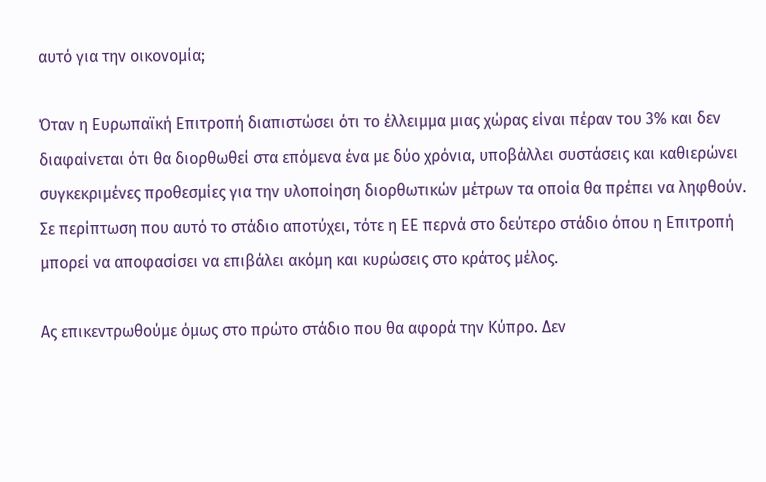αυτό για την οικονομία;

Όταν η Ευρωπαϊκή Επιτροπή διαπιστώσει ότι το έλλειμμα μιας χώρας είναι πέραν του 3% και δεν διαφαίνεται ότι θα διορθωθεί στα επόμενα ένα με δύο χρόνια, υποβάλλει συστάσεις και καθιερώνει συγκεκριμένες προθεσμίες για την υλοποίηση διορθωτικών μέτρων τα οποία θα πρέπει να ληφθούν. Σε περίπτωση που αυτό το στάδιο αποτύχει, τότε η ΕΕ περνά στο δεύτερο στάδιο όπου η Επιτροπή μπορεί να αποφασίσει να επιβάλει ακόμη και κυρώσεις στο κράτος μέλος.

Ας επικεντρωθούμε όμως στο πρώτο στάδιο που θα αφορά την Κύπρο. Δεν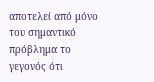αποτελεί από μόνο του σημαντικό πρόβλημα το γεγονός ότι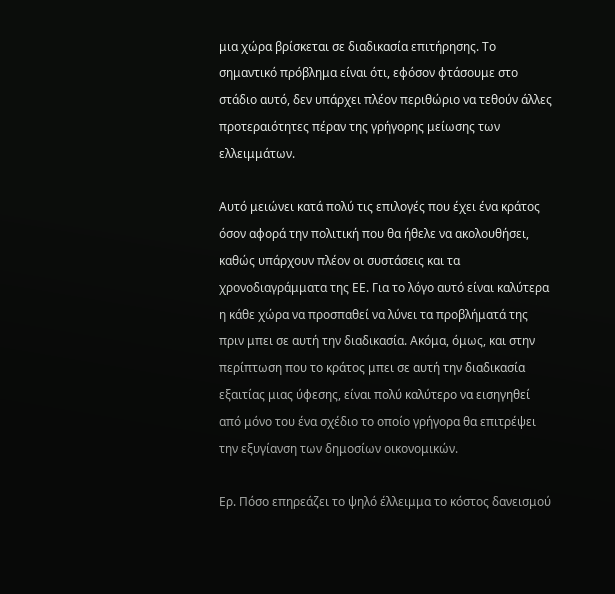μια χώρα βρίσκεται σε διαδικασία επιτήρησης. Το σημαντικό πρόβλημα είναι ότι, εφόσον φτάσουμε στο στάδιο αυτό, δεν υπάρχει πλέον περιθώριο να τεθούν άλλες προτεραιότητες πέραν της γρήγορης μείωσης των ελλειμμάτων.

Αυτό μειώνει κατά πολύ τις επιλογές που έχει ένα κράτος όσον αφορά την πολιτική που θα ήθελε να ακολουθήσει, καθώς υπάρχουν πλέον οι συστάσεις και τα χρονοδιαγράμματα της ΕΕ. Για το λόγο αυτό είναι καλύτερα η κάθε χώρα να προσπαθεί να λύνει τα προβλήματά της πριν μπει σε αυτή την διαδικασία. Ακόμα, όμως, και στην περίπτωση που το κράτος μπει σε αυτή την διαδικασία εξαιτίας μιας ύφεσης, είναι πολύ καλύτερο να εισηγηθεί από μόνο του ένα σχέδιο το οποίο γρήγορα θα επιτρέψει την εξυγίανση των δημοσίων οικονομικών.

Ερ. Πόσο επηρεάζει το ψηλό έλλειμμα το κόστος δανεισμού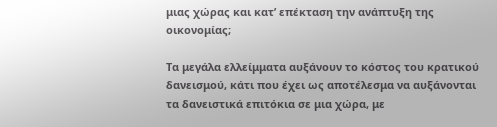μιας χώρας και κατ’ επέκταση την ανάπτυξη της οικονομίας;

Τα μεγάλα ελλείμματα αυξάνουν το κόστος του κρατικού δανεισμού, κάτι που έχει ως αποτέλεσμα να αυξάνονται τα δανειστικά επιτόκια σε μια χώρα, με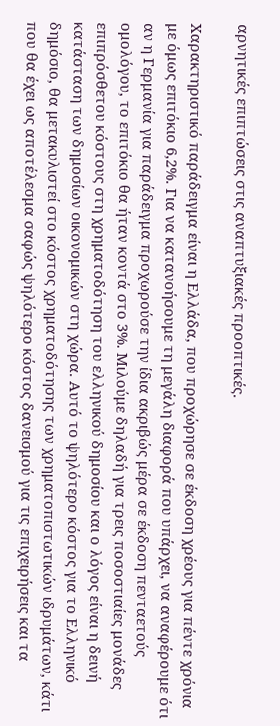αρνητικές επιπτώσεις στις αναπτυξιακές προοπτικές.

Χαρακτηριστικό παράδειγμα είναι η Ελλάδα, που προχώρησε σε έκδοση χρέους για πέντε χρόνια με όμως επιτόκιο 6,2%. Για να κατανοήσουμε τη μεγάλη διαφορά που υπάρχει, να αναφέρουμε ότι αν η Γερμανία για παράδειγμα προχωρούσε την ίδια ακριβώς μέρα σε έκδοση πενταετούς ομολόγου, το επιτόκιο θα ήταν κοντά στο 3%. Μιλούμε δηλαδή για τρεις ποσοστιαίες μονάδες επιπρόσθετου κόστους στη χρηματοδότηση του ελληνικού δημοσίου και ο λόγος είναι η δεινή κατάσταση των δημοσίων οικονομικών στη χώρα. Αυτό το ψηλότερο κόστος για το Ελληνικό δημόσιο, θα μετακυλιστεί στο κόστος χρηματοδότησης των χρηματοπιστωτικών ιδρυμάτων, κάτι που θα έχει ως αποτέλεσμα σαφώς ψηλότερο κόστος δανεισμού για τις επιχειρήσεις και τα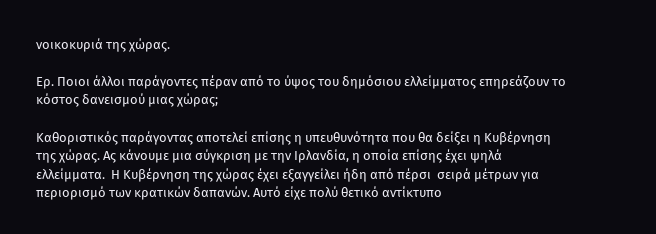νοικοκυριά της χώρας.

Ερ. Ποιοι άλλοι παράγοντες πέραν από το ύψος του δημόσιου ελλείμματος επηρεάζουν το κόστος δανεισμού μιας χώρας;

Καθοριστικός παράγοντας αποτελεί επίσης η υπευθυνότητα που θα δείξει η Κυβέρνηση της χώρας. Ας κάνουμε μια σύγκριση με την Ιρλανδία, η οποία επίσης έχει ψηλά ελλείμματα.  Η Κυβέρνηση της χώρας έχει εξαγγείλει ήδη από πέρσι  σειρά μέτρων για περιορισμό των κρατικών δαπανών. Αυτό είχε πολύ θετικό αντίκτυπο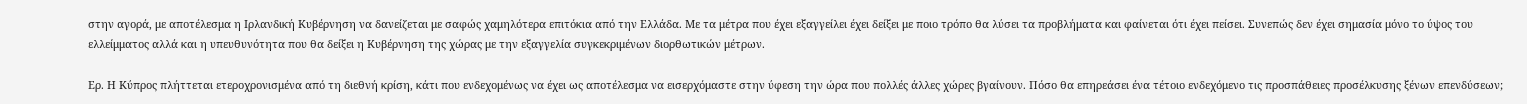στην αγορά, με αποτέλεσμα η Ιρλανδική Κυβέρνηση να δανείζεται με σαφώς χαμηλότερα επιτόκια από την Ελλάδα. Με τα μέτρα που έχει εξαγγείλει έχει δείξει με ποιο τρόπο θα λύσει τα προβλήματα και φαίνεται ότι έχει πείσει. Συνεπώς δεν έχει σημασία μόνο το ύψος του ελλείμματος αλλά και η υπευθυνότητα που θα δείξει η Κυβέρνηση της χώρας με την εξαγγελία συγκεκριμένων διορθωτικών μέτρων.

Ερ. Η Κύπρος πλήττεται ετεροχρονισμένα από τη διεθνή κρίση, κάτι που ενδεχομένως να έχει ως αποτέλεσμα να εισερχόμαστε στην ύφεση την ώρα που πολλές άλλες χώρες βγαίνουν. Πόσο θα επηρεάσει ένα τέτοιο ενδεχόμενο τις προσπάθειες προσέλκυσης ξένων επενδύσεων;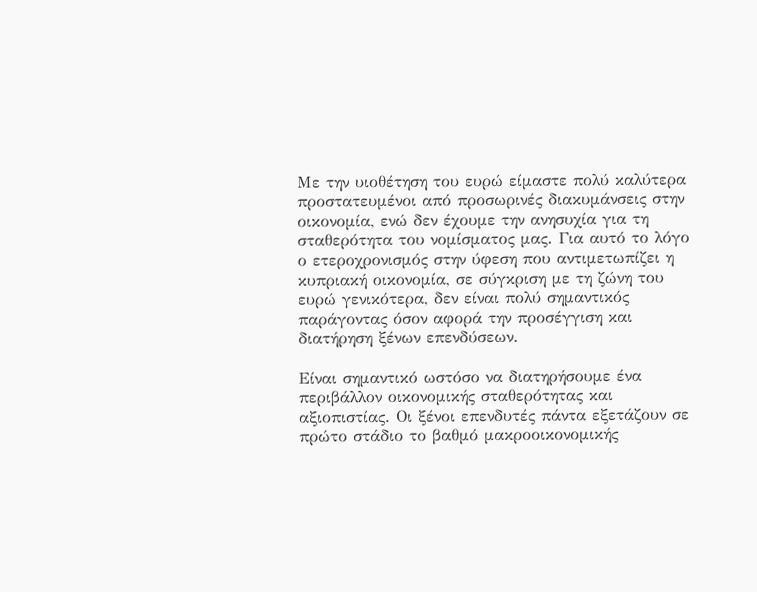Με την υιοθέτηση του ευρώ είμαστε πολύ καλύτερα προστατευμένοι από προσωρινές διακυμάνσεις στην οικονομία, ενώ δεν έχουμε την ανησυχία για τη σταθερότητα του νομίσματος μας. Για αυτό το λόγο ο ετεροχρονισμός στην ύφεση που αντιμετωπίζει η κυπριακή οικονομία, σε σύγκριση με τη ζώνη του ευρώ γενικότερα, δεν είναι πολύ σημαντικός παράγοντας όσον αφορά την προσέγγιση και διατήρηση ξένων επενδύσεων.

Είναι σημαντικό ωστόσο να διατηρήσουμε ένα περιβάλλον οικονομικής σταθερότητας και αξιοπιστίας. Οι ξένοι επενδυτές πάντα εξετάζουν σε πρώτο στάδιο το βαθμό μακροοικονομικής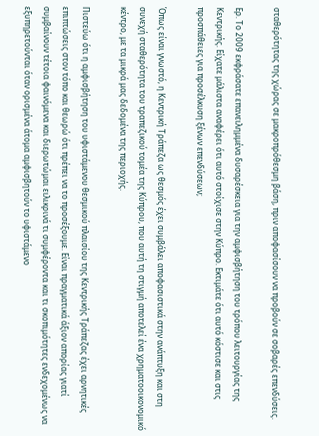σταθερότητας της χώρας σε μακροπρόθεσμη βάση, πριν αποφασίσουν να προβούν σε σοβαρές επενδύσεις.

Ερ. Το 2009 εκφράσατε επανειλημμένα δυσαρέσκεια για την αμφισβήτηση του τρόπου λειτουργίας της Κεντρικής. Είχατε μάλιστα αναφέρει ότι αυτό στοίχισε στην Κύπρο. Εκτιμάτε ότι αυτό κόστισε και στις προσπάθειες για προσέλκυση ξένων επενδύσεων;

Όπως είναι γνωστό, η Κεντρική Τράπεζα ως θεσμός έχει συμβάλει αποφασιστικά στην ανάπτυξη και στη συνεχή σταθερότητα του τραπεζικού τομέα της Κύπρου, που αυτή τη στιγμή αποτελεί ένα χρηματοοικονομικό κέντρο, με τα μικρά μας δεδομένα της περιοχής.

Πιστεύω ότι η αμφισβήτηση του υφιστάμενου θεσμικού πλαισίου της Κεντρικής Τράπεζας έχει αρνητικές επιπτώσεις στον τόπο και θεωρώ ότι πρέπει να το προσέξουμε. Είναι πραγματικά άξιον απορίας γιατί συμβαίνουν τέτοια φαινόμενα και διερωτώμαι ειλικρινά τι συμφέροντα και τι σκοπιμότητες ενδεχομένως να εξυπηρετούνται όταν ορισμένα άτομα αμφισβητούν το υφιστάμενο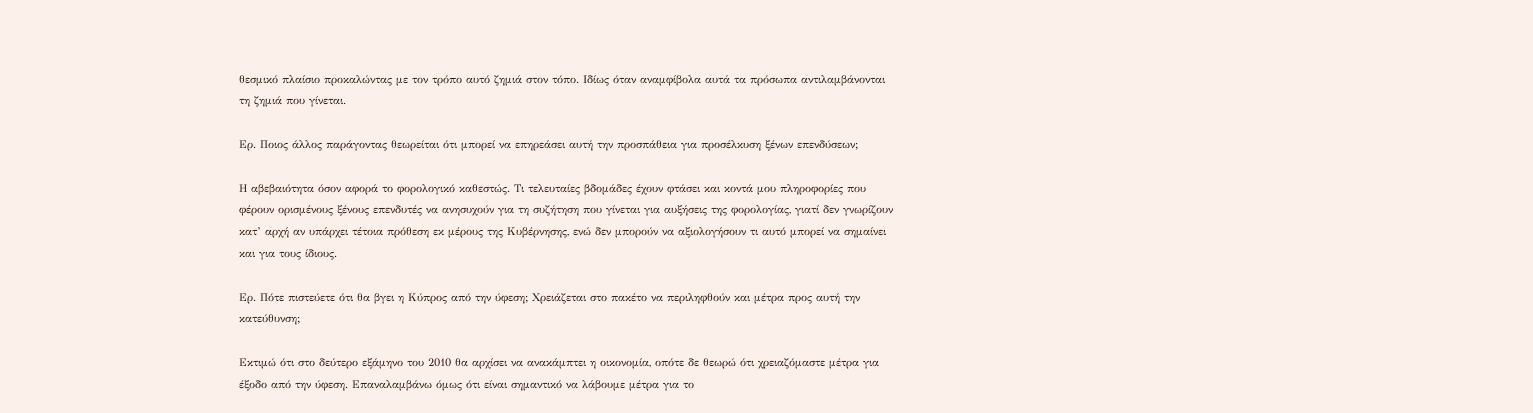θεσμικό πλαίσιο προκαλώντας με τον τρόπο αυτό ζημιά στον τόπο. Ιδίως όταν αναμφίβολα αυτά τα πρόσωπα αντιλαμβάνονται τη ζημιά που γίνεται.

Ερ. Ποιος άλλος παράγοντας θεωρείται ότι μπορεί να επηρεάσει αυτή την προσπάθεια για προσέλκυση ξένων επενδύσεων;

Η αβεβαιότητα όσον αφορά το φορολογικό καθεστώς. Τι τελευταίες βδομάδες έχουν φτάσει και κοντά μου πληροφορίες που φέρουν ορισμένους ξένους επενδυτές να ανησυχούν για τη συζήτηση που γίνεται για αυξήσεις της φορολογίας, γιατί δεν γνωρίζουν κατ’ αρχή αν υπάρχει τέτοια πρόθεση εκ μέρους της Κυβέρνησης, ενώ δεν μπορούν να αξιολογήσουν τι αυτό μπορεί να σημαίνει και για τους ίδιους.

Ερ. Πότε πιστεύετε ότι θα βγει η Κύπρος από την ύφεση; Χρειάζεται στο πακέτο να περιληφθούν και μέτρα προς αυτή την κατεύθυνση;

Εκτιμώ ότι στο δεύτερο εξάμηνο του 2010 θα αρχίσει να ανακάμπτει η οικονομία, οπότε δε θεωρώ ότι χρειαζόμαστε μέτρα για έξοδο από την ύφεση. Επαναλαμβάνω όμως ότι είναι σημαντικό να λάβουμε μέτρα για το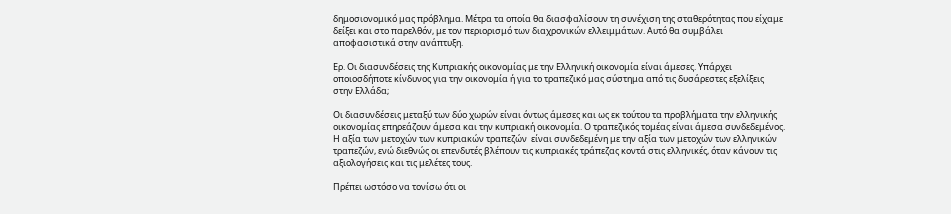δημοσιονομικό μας πρόβλημα. Μέτρα τα οποία θα διασφαλίσουν τη συνέχιση της σταθερότητας που είχαμε δείξει και στο παρελθόν, με τον περιορισμό των διαχρονικών ελλειμμάτων. Αυτό θα συμβάλει αποφασιστικά στην ανάπτυξη.

Ερ. Οι διασυνδέσεις της Κυπριακής οικονομίας με την Ελληνική οικονομία είναι άμεσες. Υπάρχει οποιοσδήποτε κίνδυνος για την οικονομία ή για το τραπεζικό μας σύστημα από τις δυσάρεστες εξελίξεις στην Ελλάδα;

Οι διασυνδέσεις μεταξύ των δύο χωρών είναι όντως άμεσες και ως εκ τούτου τα προβλήματα την ελληνικής οικονομίας επηρεάζουν άμεσα και την κυπριακή οικονομία. Ο τραπεζικός τομέας είναι άμεσα συνδεδεμένος. Η αξία των μετοχών των κυπριακών τραπεζών  είναι συνδεδεμένη με την αξία των μετοχών των ελληνικών τραπεζών, ενώ διεθνώς οι επενδυτές βλέπουν τις κυπριακές τράπεζας κοντά στις ελληνικές, όταν κάνουν τις αξιολογήσεις και τις μελέτες τους.

Πρέπει ωστόσο να τονίσω ότι οι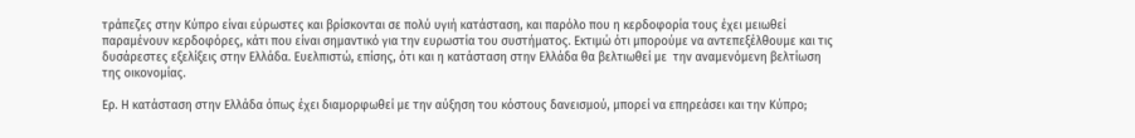τράπεζες στην Κύπρο είναι εύρωστες και βρίσκονται σε πολύ υγιή κατάσταση, και παρόλο που η κερδοφορία τους έχει μειωθεί παραμένουν κερδοφόρες, κάτι που είναι σημαντικό για την ευρωστία του συστήματος. Εκτιμώ ότι μπορούμε να αντεπεξέλθουμε και τις δυσάρεστες εξελίξεις στην Ελλάδα. Ευελπιστώ, επίσης, ότι και η κατάσταση στην Ελλάδα θα βελτιωθεί με  την αναμενόμενη βελτίωση της οικονομίας.

Ερ. Η κατάσταση στην Ελλάδα όπως έχει διαμορφωθεί με την αύξηση του κόστους δανεισμού, μπορεί να επηρεάσει και την Κύπρο;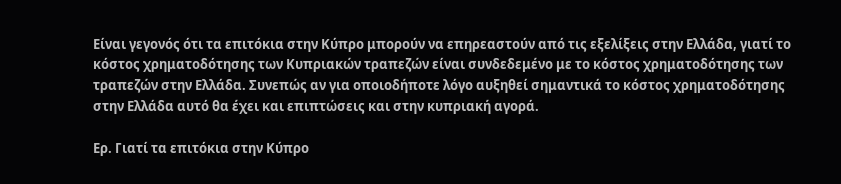Είναι γεγονός ότι τα επιτόκια στην Κύπρο μπορούν να επηρεαστούν από τις εξελίξεις στην Ελλάδα, γιατί το κόστος χρηματοδότησης των Κυπριακών τραπεζών είναι συνδεδεμένο με το κόστος χρηματοδότησης των τραπεζών στην Ελλάδα. Συνεπώς αν για οποιοδήποτε λόγο αυξηθεί σημαντικά το κόστος χρηματοδότησης στην Ελλάδα αυτό θα έχει και επιπτώσεις και στην κυπριακή αγορά.

Ερ. Γιατί τα επιτόκια στην Κύπρο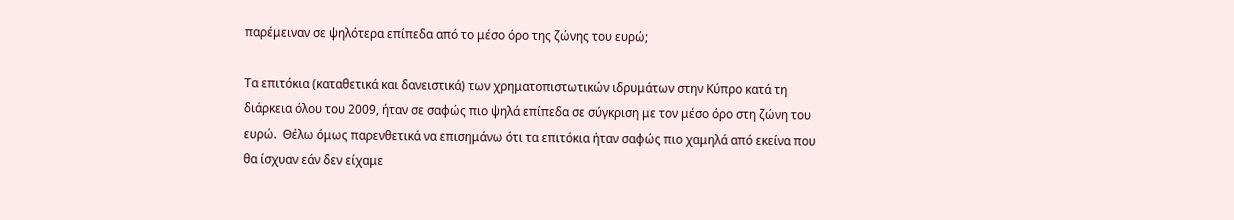παρέμειναν σε ψηλότερα επίπεδα από το μέσο όρο της ζώνης του ευρώ;

Τα επιτόκια (καταθετικά και δανειστικά) των χρηματοπιστωτικών ιδρυμάτων στην Κύπρο κατά τη διάρκεια όλου του 2009, ήταν σε σαφώς πιο ψηλά επίπεδα σε σύγκριση με τον μέσο όρο στη ζώνη του ευρώ.  Θέλω όμως παρενθετικά να επισημάνω ότι τα επιτόκια ήταν σαφώς πιο χαμηλά από εκείνα που θα ίσχυαν εάν δεν είχαμε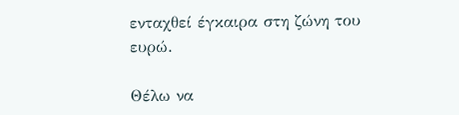ενταχθεί έγκαιρα στη ζώνη του ευρώ.

Θέλω να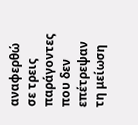αναφερθώ σε τρεις παράγοντες που δεν επέτρεψαν τη μείωση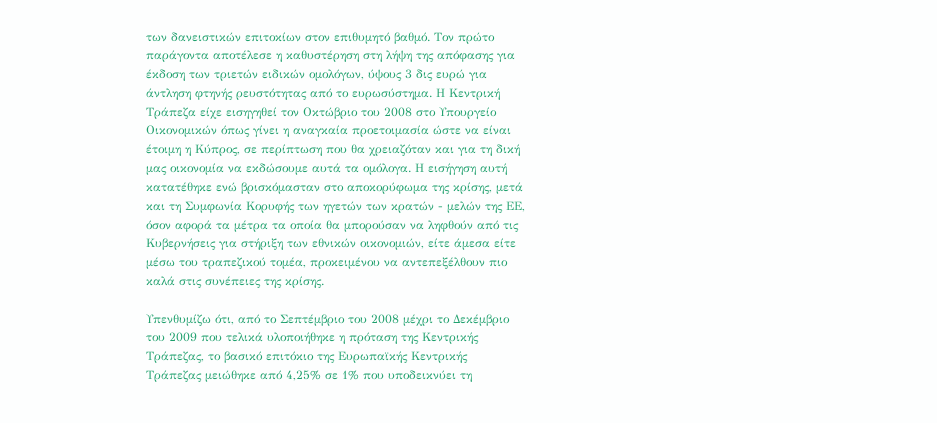των δανειστικών επιτοκίων στον επιθυμητό βαθμό. Τον πρώτο παράγοντα αποτέλεσε η καθυστέρηση στη λήψη της απόφασης για έκδοση των τριετών ειδικών ομολόγων, ύψους 3 δις ευρώ για άντληση φτηνής ρευστότητας από το ευρωσύστημα. Η Κεντρική Τράπεζα είχε εισηγηθεί τον Οκτώβριο του 2008 στο Υπουργείο Οικονομικών όπως γίνει η αναγκαία προετοιμασία ώστε να είναι έτοιμη η Κύπρος, σε περίπτωση που θα χρειαζόταν και για τη δική μας οικονομία να εκδώσουμε αυτά τα ομόλογα. Η εισήγηση αυτή κατατέθηκε ενώ βρισκόμασταν στο αποκορύφωμα της κρίσης, μετά και τη Συμφωνία Κορυφής των ηγετών των κρατών - μελών της ΕΕ,  όσον αφορά τα μέτρα τα οποία θα μπορούσαν να ληφθούν από τις Κυβερνήσεις για στήριξη των εθνικών οικονομιών, είτε άμεσα είτε μέσω του τραπεζικού τομέα, προκειμένου να αντεπεξέλθουν πιο καλά στις συνέπειες της κρίσης.

Υπενθυμίζω ότι, από το Σεπτέμβριο του 2008 μέχρι το Δεκέμβριο του 2009 που τελικά υλοποιήθηκε η πρόταση της Κεντρικής Τράπεζας, το βασικό επιτόκιο της Ευρωπαϊκής Κεντρικής Τράπεζας μειώθηκε από 4,25% σε 1% που υποδεικνύει τη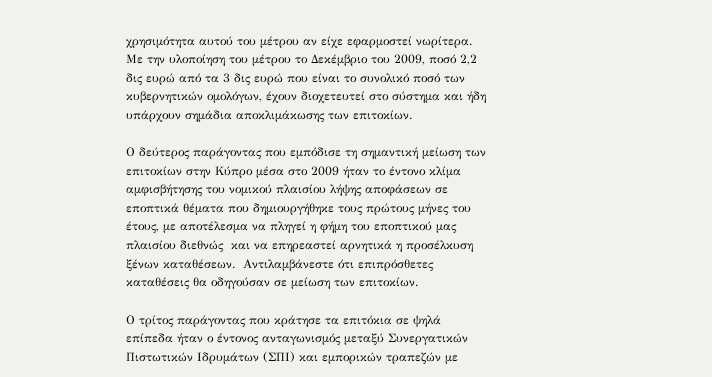χρησιμότητα αυτού του μέτρου αν είχε εφαρμοστεί νωρίτερα. Με την υλοποίηση του μέτρου το Δεκέμβριο του 2009, ποσό 2,2 δις ευρώ από τα 3 δις ευρώ που είναι το συνολικό ποσό των κυβερνητικών ομολόγων, έχουν διοχετευτεί στο σύστημα και ήδη υπάρχουν σημάδια αποκλιμάκωσης των επιτοκίων.

Ο δεύτερος παράγοντας που εμπόδισε τη σημαντική μείωση των επιτοκίων στην Κύπρο μέσα στο 2009 ήταν το έντονο κλίμα αμφισβήτησης του νομικού πλαισίου λήψης αποφάσεων σε εποπτικά θέματα που δημιουργήθηκε τους πρώτους μήνες του έτους, με αποτέλεσμα να πληγεί η φήμη του εποπτικού μας πλαισίου διεθνώς  και να επηρεαστεί αρνητικά η προσέλκυση ξένων καταθέσεων.  Αντιλαμβάνεστε ότι επιπρόσθετες καταθέσεις θα οδηγούσαν σε μείωση των επιτοκίων.

Ο τρίτος παράγοντας που κράτησε τα επιτόκια σε ψηλά επίπεδα ήταν ο έντονος ανταγωνισμός μεταξύ Συνεργατικών Πιστωτικών Ιδρυμάτων (ΣΠΙ) και εμπορικών τραπεζών με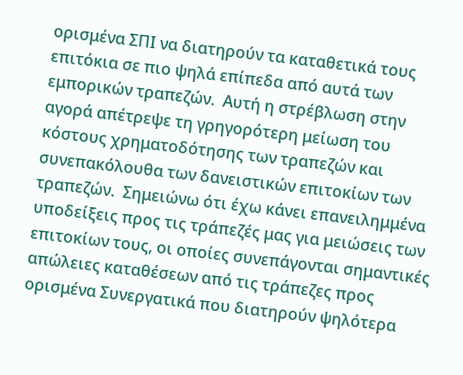ορισμένα ΣΠΙ να διατηρούν τα καταθετικά τους επιτόκια σε πιο ψηλά επίπεδα από αυτά των εμπορικών τραπεζών.  Αυτή η στρέβλωση στην αγορά απέτρεψε τη γρηγορότερη μείωση του κόστους χρηματοδότησης των τραπεζών και συνεπακόλουθα των δανειστικών επιτοκίων των τραπεζών.  Σημειώνω ότι έχω κάνει επανειλημμένα υποδείξεις προς τις τράπεζές μας για μειώσεις των επιτοκίων τους, οι οποίες συνεπάγονται σημαντικές απώλειες καταθέσεων από τις τράπεζες προς ορισμένα Συνεργατικά που διατηρούν ψηλότερα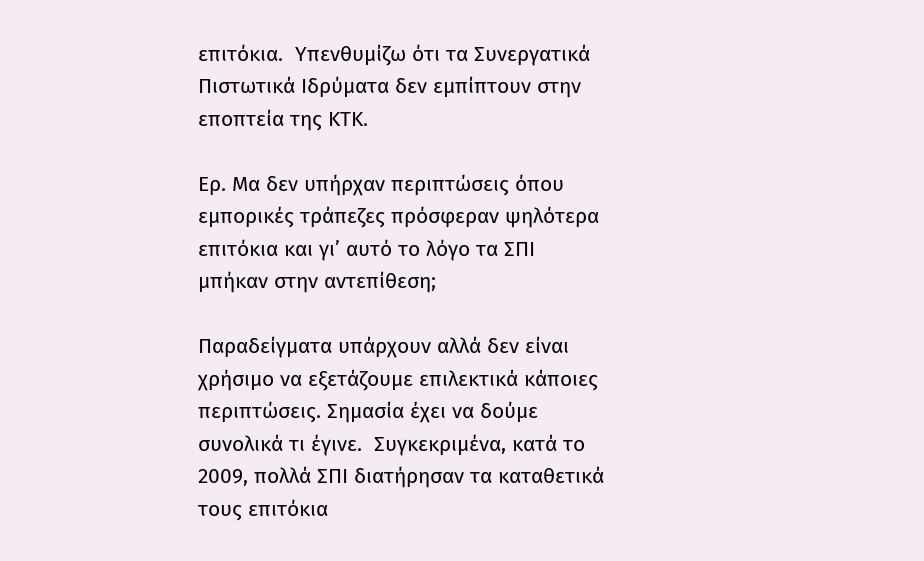επιτόκια.  Υπενθυμίζω ότι τα Συνεργατικά Πιστωτικά Ιδρύματα δεν εμπίπτουν στην εποπτεία της ΚΤΚ.

Ερ. Μα δεν υπήρχαν περιπτώσεις όπου εμπορικές τράπεζες πρόσφεραν ψηλότερα επιτόκια και γι’ αυτό το λόγο τα ΣΠΙ μπήκαν στην αντεπίθεση;

Παραδείγματα υπάρχουν αλλά δεν είναι χρήσιμο να εξετάζουμε επιλεκτικά κάποιες περιπτώσεις. Σημασία έχει να δούμε συνολικά τι έγινε.  Συγκεκριμένα, κατά το 2009, πολλά ΣΠΙ διατήρησαν τα καταθετικά τους επιτόκια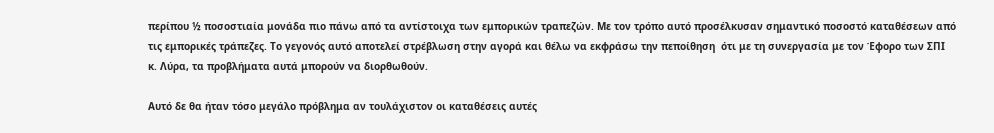περίπου ½ ποσοστιαία μονάδα πιο πάνω από τα αντίστοιχα των εμπορικών τραπεζών. Με τον τρόπο αυτό προσέλκυσαν σημαντικό ποσοστό καταθέσεων από τις εμπορικές τράπεζες. Το γεγονός αυτό αποτελεί στρέβλωση στην αγορά και θέλω να εκφράσω την πεποίθηση  ότι με τη συνεργασία με τον Έφορο των ΣΠΙ  κ. Λύρα, τα προβλήματα αυτά μπορούν να διορθωθούν.

Αυτό δε θα ήταν τόσο μεγάλο πρόβλημα αν τουλάχιστον οι καταθέσεις αυτές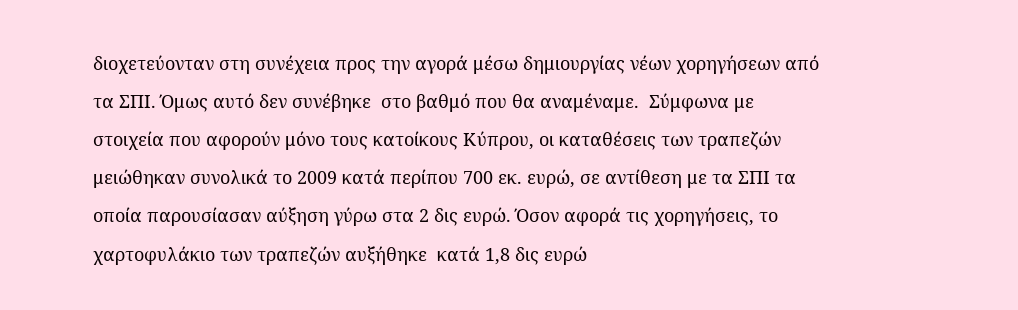διοχετεύονταν στη συνέχεια προς την αγορά μέσω δημιουργίας νέων χορηγήσεων από τα ΣΠΙ. Όμως αυτό δεν συνέβηκε  στο βαθμό που θα αναμέναμε.  Σύμφωνα με στοιχεία που αφορούν μόνο τους κατοίκους Κύπρου, οι καταθέσεις των τραπεζών μειώθηκαν συνολικά το 2009 κατά περίπου 700 εκ. ευρώ, σε αντίθεση με τα ΣΠΙ τα οποία παρουσίασαν αύξηση γύρω στα 2 δις ευρώ. Όσον αφορά τις χορηγήσεις, το χαρτοφυλάκιο των τραπεζών αυξήθηκε  κατά 1,8 δις ευρώ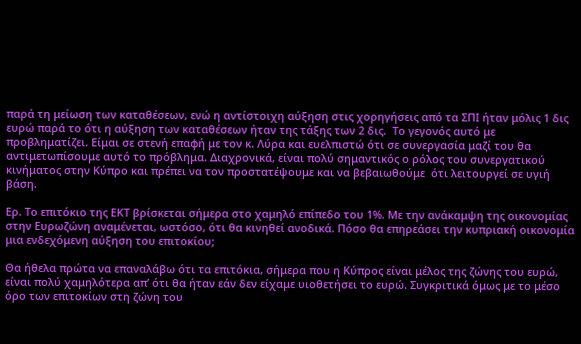παρά τη μείωση των καταθέσεων, ενώ η αντίστοιχη αύξηση στις χορηγήσεις από τα ΣΠΙ ήταν μόλις 1 δις ευρώ παρά το ότι η αύξηση των καταθέσεων ήταν της τάξης των 2 δις.  Το γεγονός αυτό με προβληματίζει. Είμαι σε στενή επαφή με τον κ. Λύρα και ευελπιστώ ότι σε συνεργασία μαζί του θα αντιμετωπίσουμε αυτό το πρόβλημα. Διαχρονικά, είναι πολύ σημαντικός ο ρόλος του συνεργατικού κινήματος στην Κύπρο και πρέπει να τον προστατέψουμε και να βεβαιωθούμε  ότι λειτουργεί σε υγιή βάση.

Ερ. Το επιτόκιο της ΕΚΤ βρίσκεται σήμερα στο χαμηλό επίπεδο του 1%. Με την ανάκαμψη της οικονομίας στην Ευρωζώνη αναμένεται, ωστόσο, ότι θα κινηθεί ανοδικά. Πόσο θα επηρεάσει την κυπριακή οικονομία μια ενδεχόμενη αύξηση του επιτοκίου;

Θα ήθελα πρώτα να επαναλάβω ότι τα επιτόκια, σήμερα που η Κύπρος είναι μέλος της ζώνης του ευρώ, είναι πολύ χαμηλότερα απ’ ότι θα ήταν εάν δεν είχαμε υιοθετήσει το ευρώ. Συγκριτικά όμως με το μέσο όρο των επιτοκίων στη ζώνη του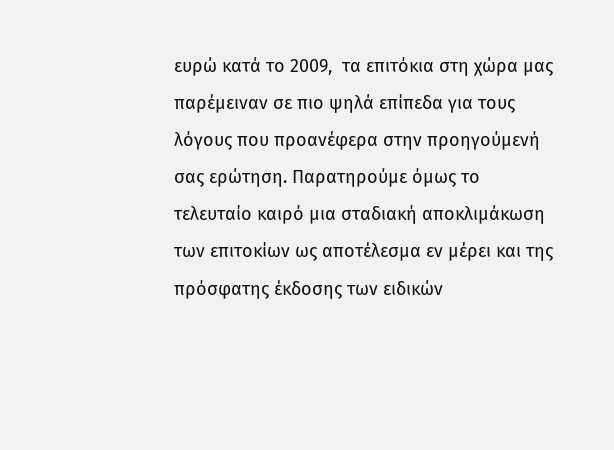ευρώ κατά το 2009,  τα επιτόκια στη χώρα μας παρέμειναν σε πιο ψηλά επίπεδα για τους λόγους που προανέφερα στην προηγούμενή σας ερώτηση. Παρατηρούμε όμως το τελευταίο καιρό μια σταδιακή αποκλιμάκωση των επιτοκίων ως αποτέλεσμα εν μέρει και της πρόσφατης έκδοσης των ειδικών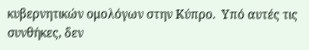κυβερνητικών ομολόγων στην Κύπρο.  Υπό αυτές τις συνθήκες, δεν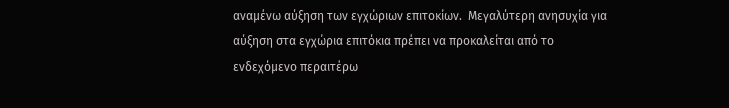αναμένω αύξηση των εγχώριων επιτοκίων.  Μεγαλύτερη ανησυχία για αύξηση στα εγχώρια επιτόκια πρέπει να προκαλείται από το ενδεχόμενο περαιτέρω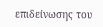επιδείνωσης του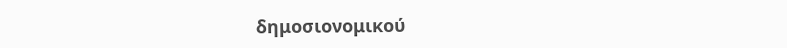δημοσιονομικού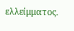ελλείμματος.